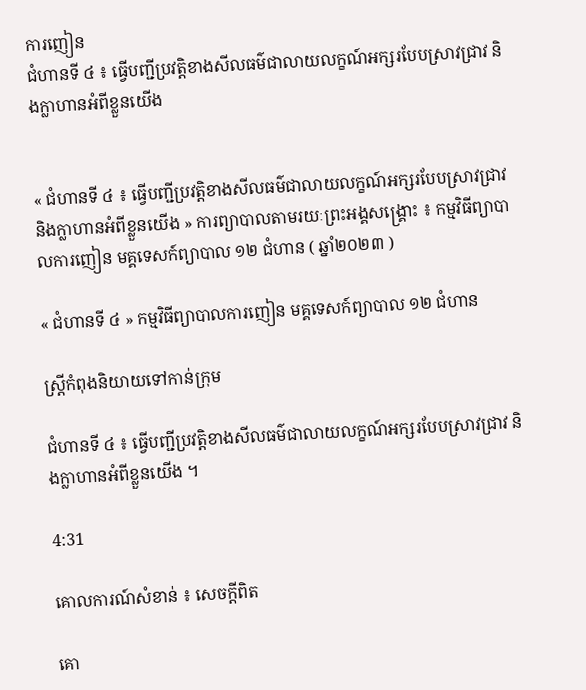ការញៀន
ជំហានទី ៤ ៖ ធ្វើបញ្ជីប្រវត្តិខាងសីលធម៌ជាលាយលក្ខណ៍អក្សរបែបស្រាវជ្រាវ និងក្លាហានអំពីខ្លួនយើង


« ជំហានទី ៤ ៖ ធ្វើបញ្ជីប្រវត្តិខាងសីលធម៌ជាលាយលក្ខណ៍អក្សរបែបស្រាវជ្រាវ និងក្លាហានអំពីខ្លួនយើង » ការព្យាបាលតាមរយៈព្រះអង្គសង្គ្រោះ ៖ កម្មវិធីព្យាបាលការញៀន មគ្គទេសក៍ព្យាបាល ១២ ជំហាន ( ឆ្នាំ២០២៣ )

« ជំហានទី ៤ » កម្មវិធីព្យាបាលការញៀន មគ្គទេសក៍ព្យាបាល ១២ ជំហាន

ស្ត្រីកំពុងនិយាយទៅកាន់ក្រុម

ជំហានទី ៤ ៖ ធ្វើបញ្ជីប្រវត្តិខាងសីលធម៌ជាលាយលក្ខណ៍អក្សរបែបស្រាវជ្រាវ និងក្លាហានអំពីខ្លួនយើង ។

4:31

គោលការណ៍សំខាន់ ៖ សេចក្ដីពិត

គោ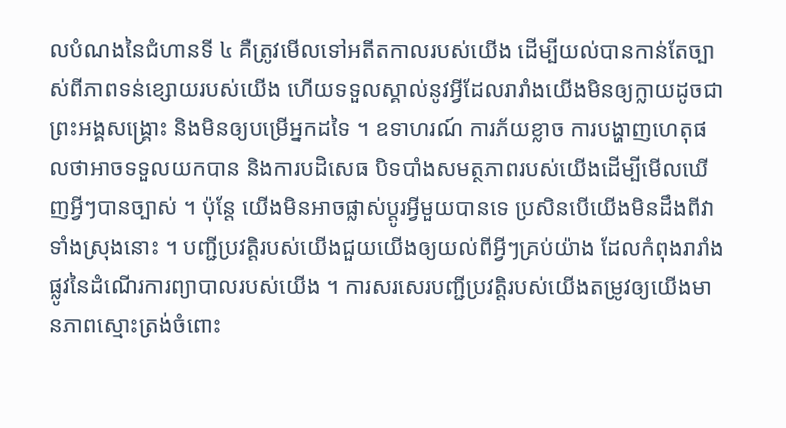លបំណងនៃជំហានទី ៤ គឺត្រូវមើលទៅអតីតកាលរបស់យើង ដើម្បីយល់បានកាន់តែច្បាស់ពីភាពទន់ខ្សោយរបស់យើង ហើយទទួលស្គាល់នូវអ្វីដែលរារាំងយើងមិនឲ្យក្លាយដូចជាព្រះអង្គសង្រ្គោះ និងមិនឲ្យបម្រើអ្នកដទៃ ។ ឧទាហរណ៍ ការភ័យខ្លាច ការបង្ហាញហេតុផលថាអាចទទួលយកបាន និងការបដិសេធ បិទបាំងសមត្ថភាពរបស់យើងដើម្បីមើលឃើញអ្វីៗបានច្បាស់ ។ ប៉ុន្តែ យើងមិនអាចផ្លាស់ប្តូរអ្វីមួយបានទេ ប្រសិនបើយើងមិនដឹងពីវាទាំងស្រុងនោះ ។ បញ្ជីប្រវត្តិរបស់យើងជួយយើងឲ្យយល់ពីអ្វីៗគ្រប់យ៉ាង ដែលកំពុងរារាំងផ្លូវនៃដំណើរការព្យាបាលរបស់យើង ។ ការសរសេរបញ្ជីប្រវត្តិរបស់យើងតម្រូវឲ្យយើងមានភាពស្មោះត្រង់ចំពោះ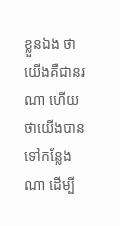ខ្លួនឯង ថាយើងគឺជានរណា ហើយថាយើងបានទៅកន្លែងណា ដើម្បី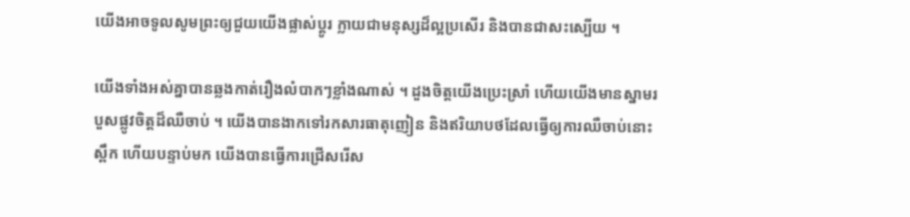យើងអាចទូលសូមព្រះឲ្យជួយយើងផ្លាស់ប្ដូរ ក្លាយជាមនុស្សដ៏ល្អប្រសើរ និងបានជាសះស្បើយ ។

យើងទាំងអស់គ្នាបានឆ្លងកាត់រឿងលំបាកៗខ្លាំងណាស់ ។ ដួងចិត្តយើងប្រេះស្រាំ ហើយយើងមានស្នាមរបួសផ្លូវចិត្តដ៏ឈឺចាប់ ។ យើងបានងាកទៅរកសារធាតុញៀន និងឥរិយាបថដែលធ្វើឲ្យការឈឺចាប់នោះស្ពឹក ហើយបន្ទាប់មក យើងបានធ្វើការជ្រើសរើស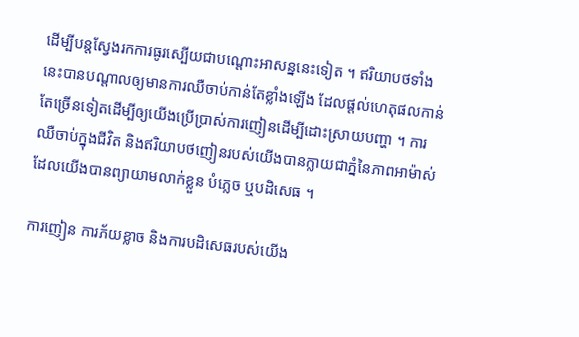ដើម្បីបន្តស្វែងរកការធូរស្បើយជាបណ្តោះអាសន្ននេះទៀត ។ ឥរិយាបថទាំងនេះបានបណ្ដាលឲ្យមានការឈឺចាប់កាន់តែខ្លាំងឡើង ដែលផ្ដល់ហេតុផលកាន់តែច្រើនទៀតដើម្បីឲ្យយើងប្រើប្រាស់ការញៀនដើម្បីដោះស្រាយបញ្ហា ។ ការឈឺចាប់ក្នុងជីវិត និងឥរិយាបថញៀនរបស់យើងបានក្លាយជាភ្នំនៃភាពអាម៉ាស់ ដែលយើងបានព្យាយាមលាក់ខ្លួន បំភ្លេច ឬបដិសេធ ។

ការញៀន ការភ័យខ្លាច និងការបដិសេធរបស់យើង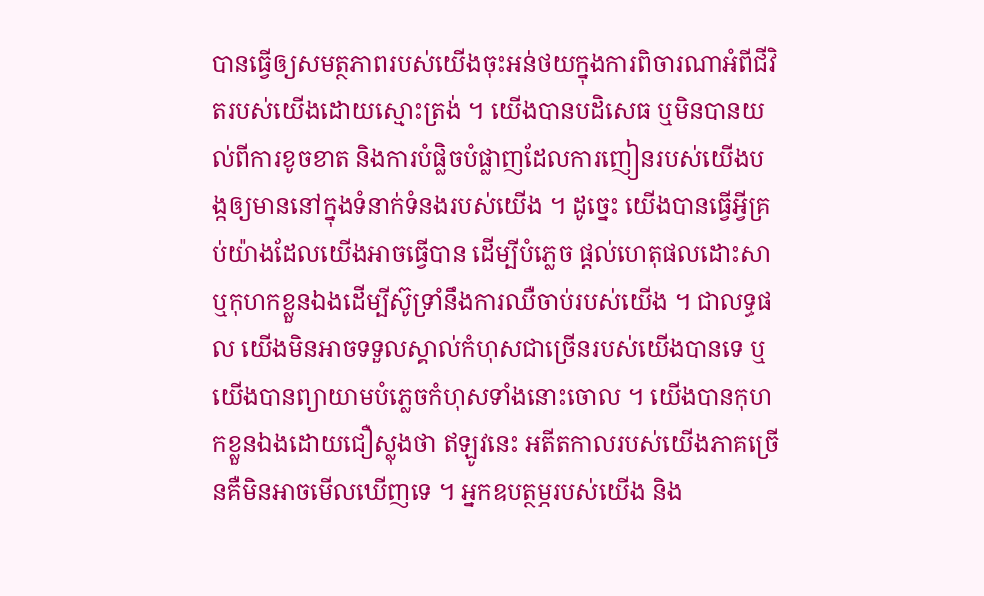បានធ្វើឲ្យសមត្ថភាពរបស់យើងចុះអន់ថយក្នុងការពិចារណាអំពីជីវិតរបស់យើងដោយស្មោះត្រង់ ។ យើងបានបដិសេធ ឬមិនបានយល់ពីការខូចខាត និងការបំផ្លិចបំផ្លាញដែលការញៀនរបស់យើងបង្កឲ្យមាននៅក្នុងទំនាក់ទំនងរបស់យើង ។ ដូច្នេះ យើងបានធ្វើអ្វីគ្រប់យ៉ាងដែលយើងអាចធ្វើបាន ដើម្បីបំភ្លេច ផ្ដល់ហេតុផលដោះសា ឬកុហកខ្លួនឯងដើម្បីស៊ូទ្រាំនឹងការឈឺចាប់របស់យើង ។ ជាលទ្ធផល យើងមិនអាចទទួលស្គាល់កំហុសជាច្រើនរបស់យើងបានទេ ឬយើងបានព្យាយាមបំភ្លេចកំហុសទាំងនោះចោល ។ យើងបានកុហកខ្លួនឯងដោយជឿស្លុងថា ឥឡូវនេះ អតីតកាលរបស់យើងភាគច្រើនគឺមិនអាចមើលឃើញទេ ។ អ្នកឧបត្ថម្ភរបស់យើង និង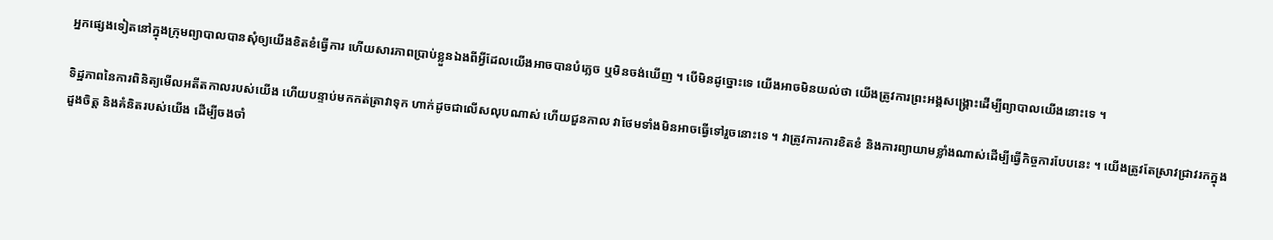អ្នកផ្សេងទៀតនៅក្នុងក្រុមព្យាបាលបានសុំឲ្យយើងខិតខំធ្វើការ ហើយសារភាពប្រាប់ខ្លួនឯងពីអ្វីដែលយើងអាចបានបំភ្លេច ឬមិនចង់ឃើញ ។ បើមិនដូច្នោះទេ យើងអាចមិនយល់ថា យើងត្រូវការព្រះអង្គសង្គ្រោះដើម្បីព្យាបាលយើងនោះទេ ។

ទិដ្ឋភាពនៃការពិនិត្យមើលអតីតកាលរបស់យើង ហើយបន្ទាប់មកកត់ត្រាវាទុក ហាក់ដូចជាលើសលុបណាស់ ហើយជួនកាល វាថែមទាំងមិនអាចធ្វើទៅរួចនោះទេ ។ វាត្រូវការការខិតខំ និងការព្យាយាមខ្លាំងណាស់ដើម្បីធ្វើកិច្ចការបែបនេះ ។ យើងត្រូវតែស្រាវជ្រាវរកក្នុងដួងចិត្ត និងគំនិតរបស់យើង ដើម្បីចងចាំ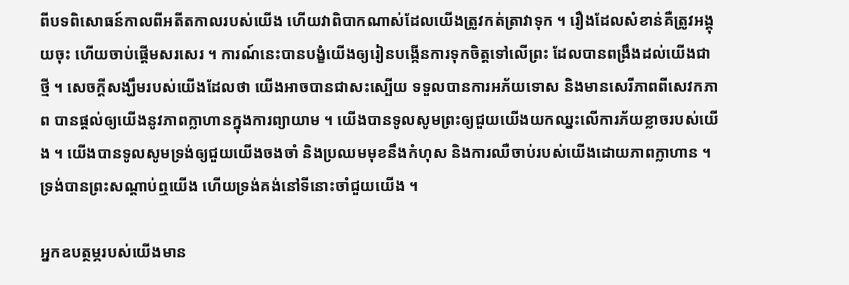ពីបទពិសោធន៍កាលពីអតីតកាលរបស់យើង ហើយវាពិបាកណាស់ដែលយើងត្រូវកត់ត្រាវាទុក ។ រឿងដែលសំខាន់គឺត្រូវអង្គុយចុះ ហើយចាប់ផ្ដើមសរសេរ ។ ការណ៍នេះបានបង្ខំយើងឲ្យរៀនបង្កើនការទុកចិត្តទៅលើព្រះ ដែលបានពង្រឹងដល់យើងជាថ្មី ។ សេចក្ដីសង្ឃឹមរបស់យើងដែលថា យើងអាចបានជាសះស្បើយ ទទួលបានការអភ័យទោស និងមានសេរីភាពពីសេវកភាព បានផ្ដល់ឲ្យយើងនូវភាពក្លាហានក្នុងការព្យាយាម ។ យើងបានទូលសូមព្រះឲ្យជួយយើងយកឈ្នះលើការភ័យខ្លាចរបស់យើង ។ យើងបានទូលសូមទ្រង់ឲ្យជួយយើងចងចាំ និងប្រឈមមុខនឹងកំហុស និងការឈឺចាប់របស់យើងដោយភាពក្លាហាន ។ ទ្រង់បានព្រះសណ្ដាប់ឮយើង ហើយទ្រង់គង់នៅទីនោះចាំជួយយើង ។

អ្នកឧបត្ថម្ភរបស់យើងមាន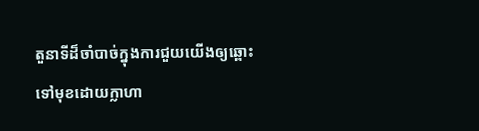តួនាទីដ៏ចាំបាច់ក្នុងការជួយយើងឲ្យឆ្ពោះទៅមុខដោយក្លាហា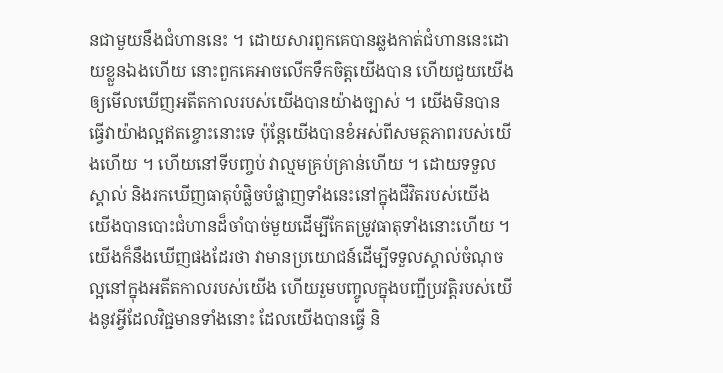នជាមួយនឹងជំហាននេះ ។ ដោយសារពួកគេបានឆ្លងកាត់ជំហាននេះដោយខ្លួនឯងហើយ នោះពួកគេអាចលើកទឹកចិត្តយើងបាន ហើយជួយយើងឲ្យមើលឃើញអតីតកាលរបស់យើងបានយ៉ាងច្បាស់ ។ យើងមិនបានធ្វើវាយ៉ាងល្អឥតខ្ចោះនោះទេ ប៉ុន្តែយើងបានខំអស់ពីសមត្ថភាពរបស់យើងហើយ ។ ហើយនៅទីបញ្ចប់ វាល្មមគ្រប់គ្រាន់ហើយ ។ ដោយទទួលស្គាល់ និងរកឃើញធាតុបំផ្លិចបំផ្លាញទាំងនេះនៅក្នុងជីវិតរបស់យើង យើងបានបោះជំហានដ៏ចាំបាច់មួយដើម្បីកែតម្រូវធាតុទាំងនោះហើយ ។ យើងក៏នឹងឃើញផងដែរថា វាមានប្រយោជន៍ដើម្បីទទួលស្គាល់ចំណុចល្អនៅក្នុងអតីតកាលរបស់យើង ហើយរួមបញ្ចូលក្នុងបញ្ជីប្រវត្តិរបស់យើងនូវអ្វីដែលវិជ្ជមានទាំងនោះ ដែលយើងបានធ្វើ និ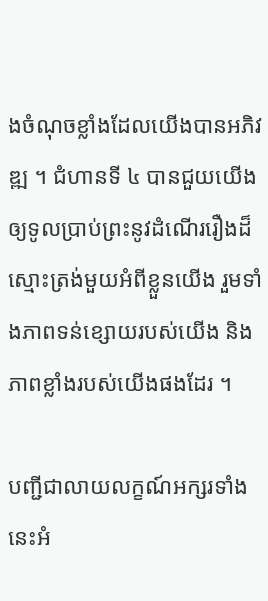ងចំណុចខ្លាំងដែលយើងបានអភិវឌ្ឍ ។ ជំហានទី ៤ បានជួយយើងឲ្យទូលប្រាប់ព្រះនូវដំណើររឿងដ៏ស្មោះត្រង់មួយអំពីខ្លួនយើង រួមទាំងភាពទន់ខ្សោយរបស់យើង និងភាពខ្លាំងរបស់យើងផងដែរ ។

បញ្ជីជាលាយលក្ខណ៍អក្សរទាំងនេះអំ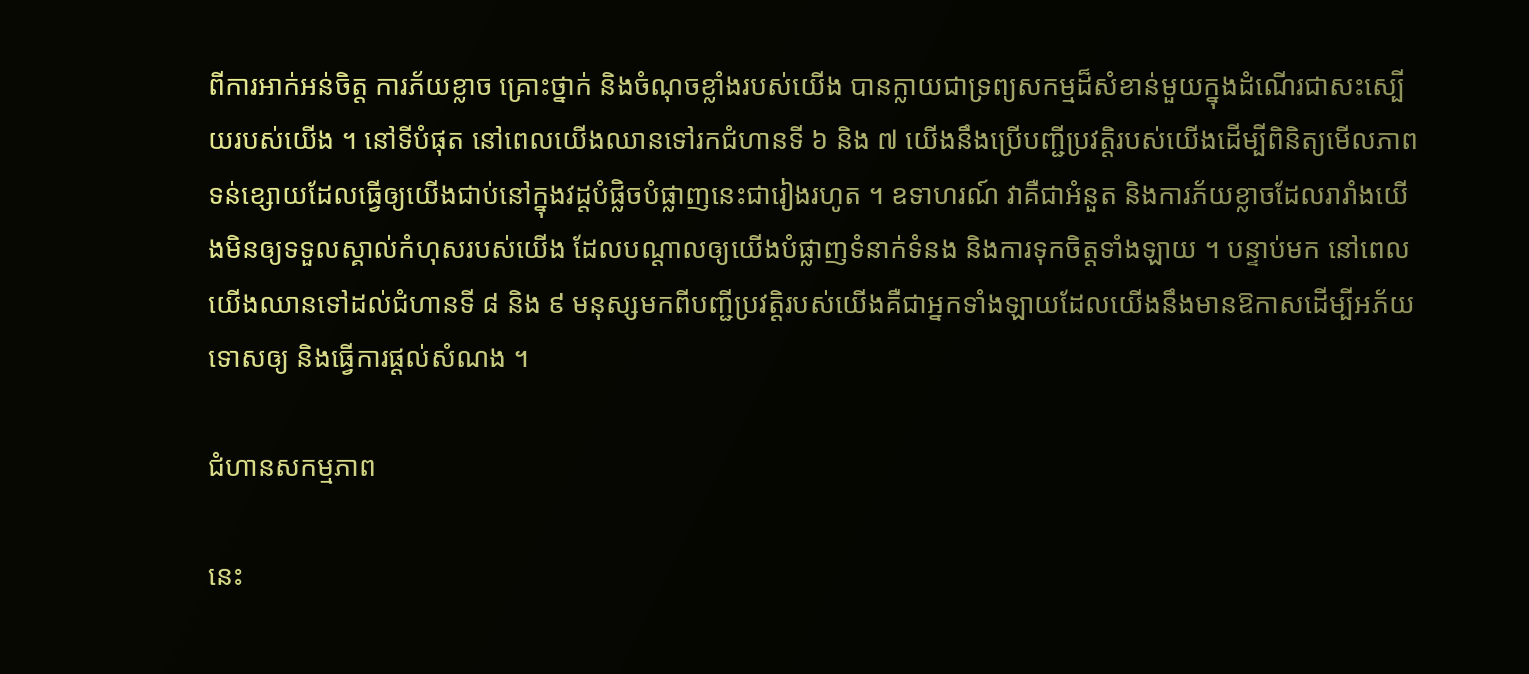ពីការអាក់អន់ចិត្ត ការភ័យខ្លាច គ្រោះថ្នាក់ និងចំណុចខ្លាំងរបស់យើង បានក្លាយជាទ្រព្យសកម្មដ៏សំខាន់មួយក្នុងដំណើរជាសះស្បើយរបស់យើង ។ នៅទីបំផុត នៅពេលយើងឈានទៅរកជំហានទី ៦ និង ៧ យើងនឹងប្រើបញ្ជីប្រវត្តិរបស់យើងដើម្បីពិនិត្យមើលភាពទន់ខ្សោយដែលធ្វើឲ្យយើងជាប់នៅក្នុងវដ្តបំផ្លិចបំផ្លាញនេះជារៀងរហូត ។ ឧទាហរណ៍ វាគឺជាអំនួត និងការភ័យខ្លាចដែលរារាំងយើងមិនឲ្យទទួលស្គាល់កំហុសរបស់យើង ដែលបណ្ដាលឲ្យយើងបំផ្លាញទំនាក់ទំនង និងការទុកចិត្តទាំងឡាយ ។ បន្ទាប់មក នៅពេលយើងឈានទៅដល់ជំហានទី ៨ និង ៩ មនុស្សមកពីបញ្ជីប្រវត្តិរបស់យើងគឺជាអ្នកទាំងឡាយដែលយើងនឹងមានឱកាសដើម្បីអភ័យទោសឲ្យ និងធ្វើការផ្ដល់សំណង ។

ជំហានសកម្មភាព

នេះ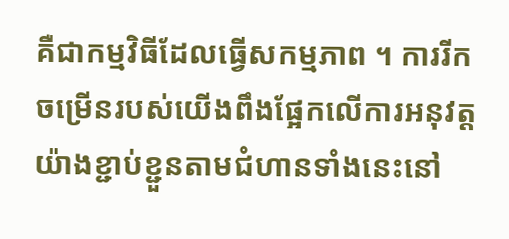គឺជាកម្មវិធីដែលធ្វើសកម្មភាព ។ ការរីកចម្រើនរបស់យើងពឹងផ្អែកលើការអនុវត្តយ៉ាងខ្ជាប់ខ្ជួនតាមជំហានទាំងនេះនៅ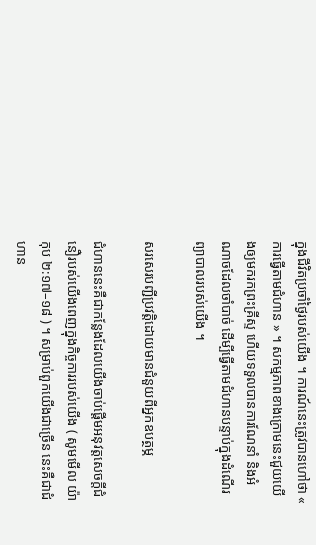ក្នុងជីវិតប្រចាំថ្ងៃរបស់យើង ។ ការណ៍នេះត្រូវបានហៅថា « ការធ្វើតាមជំហាន » ។ សកម្មភាពខាងក្រោមនេះជួយយើងឲ្យមករកព្រះគ្រីស្ទ ហើយទទួលបានការណែនាំ និងអំណាចដែលចាំបាច់ ដើម្បីធ្វើតាមជំហានបន្ទាប់ក្នុងដំណើរព្យាបាលរបស់យើង ។

សរសេរបញ្ជីប្រវត្តិដោយមានជំនួយពីអ្នកឧបត្ថម្ភ

ជំហាននេះគឺជាកន្លែងដែលយើងចាប់ផ្ដើមអនុវត្តសេចក្ដីជំនឿរបស់យើងពេញក្នុងកិច្ចការរបស់យើង ( សូមមើល យ៉ាកុប ២:១៧–១៨ ) ។ សម្រាប់ពួកយើងជាច្រើន នេះគឺជាជំហាន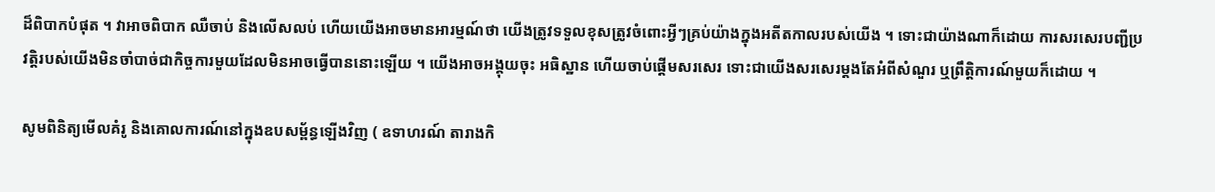ដ៏ពិបាកបំផុត ។ វាអាចពិបាក ឈឺចាប់ និងលើសលប់ ហើយយើងអាចមានអារម្មណ៍ថា យើងត្រូវទទួលខុសត្រូវចំពោះអ្វីៗគ្រប់យ៉ាងក្នុងអតីតកាលរបស់យើង ។ ទោះជាយ៉ាងណាក៏ដោយ ការសរសេរបញ្ជីប្រវត្តិរបស់យើងមិនចាំបាច់ជាកិច្ចការមួយដែលមិនអាចធ្វើបាននោះឡើយ ។ យើងអាចអង្គុយចុះ អធិស្ឋាន ហើយចាប់ផ្ដើមសរសេរ ទោះជាយើងសរសេរម្ដងតែអំពីសំណួរ ឬព្រឹត្តិការណ៍មួយក៏ដោយ ។

សូមពិនិត្យមើលគំរូ និងគោលការណ៍នៅក្នុងឧបសម្ព័ន្ធឡើងវិញ ( ឧទាហរណ៍ តារាងកិ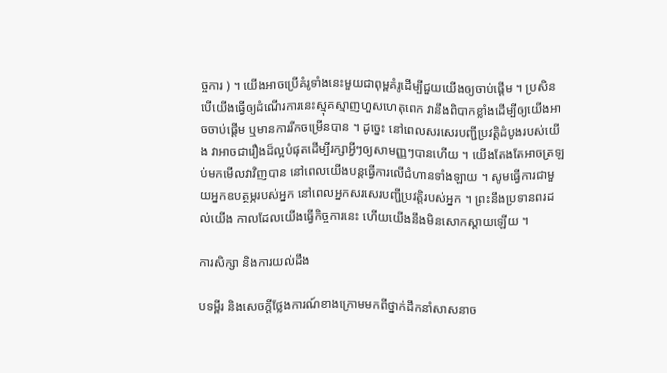ច្ចការ ) ។ យើងអាចប្រើគំរូទាំងនេះមួយជាពុម្ពគំរូដើម្បីជួយយើងឲ្យចាប់ផ្ដើម ។ ប្រសិនបើយើងធ្វើឲ្យដំណើរការនេះស្មុគស្មាញហួសហេតុពេក វានឹងពិបាកខ្លាំងដើម្បីឲ្យយើងអាចចាប់ផ្តើម ឬមានការរីកចម្រើនបាន ។ ដូច្នេះ នៅពេលសរសេរបញ្ជីប្រវត្តិដំបូងរបស់យើង វាអាចជារឿងដ៏ល្អបំផុតដើម្បីរក្សាអ្វីៗឲ្យសាមញ្ញៗបានហើយ ។ យើងតែងតែអាចត្រឡប់មកមើលវាវិញបាន នៅពេលយើងបន្តធ្វើការលើជំហានទាំងឡាយ ។ សូមធ្វើការជាមួយអ្នកឧបត្ថម្ភរបស់អ្នក នៅពេលអ្នកសរសេរបញ្ជីប្រវត្តិរបស់អ្នក ។ ព្រះនឹងប្រទានពរដល់យើង កាលដែលយើងធ្វើកិច្ចការនេះ ហើយយើងនឹងមិនសោកស្ដាយឡើយ ។

ការសិក្សា និងការយល់ដឹង

បទម្ពីរ និងសេចក្ដីថ្លែងការណ៍ខាងក្រោមមកពីថ្នាក់ដឹកនាំសាសនាច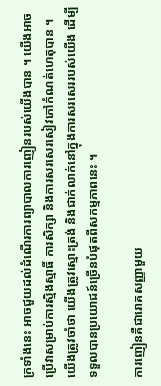ក្រទាំងនេះ អាចជួយដល់ដំណើរការព្យាបាលការញៀនរបស់យើងបាន ។ យើងអាចប្រើវាសម្រាប់ការស្មិងស្មាធិ៍ ការសិក្សា និងការសរសេរសៀវភៅកំណត់ហេតុបាន ។ យើងត្រូវចាំថា យើងត្រូវស្មោះត្រង់ និងជាក់លាក់នៅក្នុងការសរសេររបស់យើង ដើម្បីទទួលបានប្រយោជន៍ច្រើនបំផុតពីសកម្មភាពនេះ ។

ការញៀនគឺជារោគសញ្ញាមួយ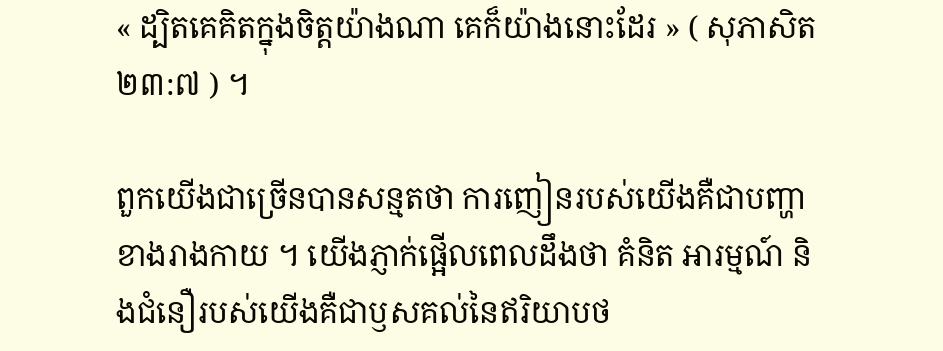« ដ្បិតគេគិតក្នុងចិត្តយ៉ាងណា គេក៏យ៉ាងនោះដែរ » ( សុភាសិត ២៣:៧ ) ។

ពួកយើងជាច្រើនបានសន្មតថា ការញៀនរបស់យើងគឺជាបញ្ហាខាងរាងកាយ ។ យើងភ្ញាក់ផ្អើលពេលដឹងថា គំនិត អារម្មណ៍ និងជំនឿរបស់យើងគឺជាឫសគល់នៃឥរិយាបថ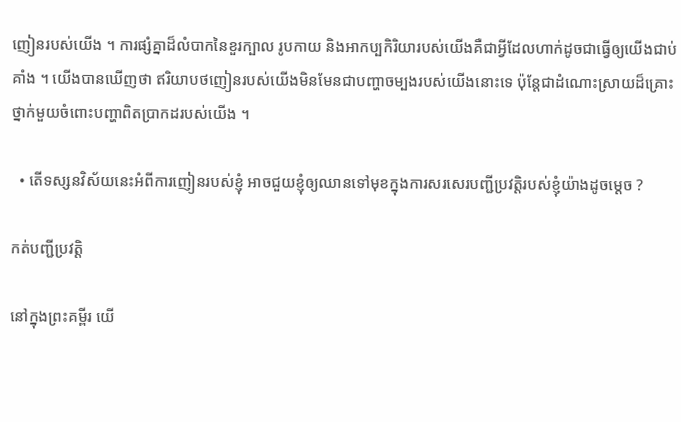ញៀនរបស់យើង ។ ការផ្សំគ្នាដ៏លំបាកនៃខួរក្បាល រូបកាយ និងអាកប្បកិរិយារបស់យើងគឺជាអ្វីដែលហាក់ដូចជាធ្វើឲ្យយើងជាប់គាំង ។ យើងបានឃើញថា ឥរិយាបថញៀនរបស់យើងមិនមែនជាបញ្ហាចម្បងរបស់យើងនោះទេ ប៉ុន្តែជាដំណោះស្រាយដ៏គ្រោះថ្នាក់មួយចំពោះបញ្ហាពិតប្រាកដរបស់យើង ។

  • តើទស្សនវិស័យនេះអំពីការញៀនរបស់ខ្ញុំ អាចជួយខ្ញុំឲ្យឈានទៅមុខក្នុងការសរសេរបញ្ជីប្រវត្តិរបស់ខ្ញុំយ៉ាងដូចម្ដេច ?

កត់បញ្ជីប្រវត្តិ

នៅក្នុងព្រះគម្ពីរ យើ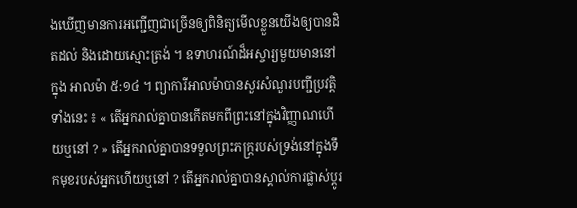ងឃើញមានការអញ្ជើញជាច្រើនឲ្យពិនិត្យមើលខ្លួនយើងឲ្យបានដិតដល់ និងដោយស្មោះត្រង់ ។ ឧទាហរណ៍ដ៏អស្ចារ្យមួយមាននៅក្នុង អាលម៉ា ៥:១៤ ។ ព្យាការីអាលម៉ាបានសួរសំណួរបញ្ជីប្រវត្តិទាំងនេះ ៖ « តើអ្នករាល់គ្នាបានកើតមកពីព្រះនៅក្នុងវិញ្ញាណហើយឬនៅ ? » តើអ្នករាល់គ្នាបានទទួលព្រះភក្ត្ររបស់ទ្រង់នៅក្នុងទឹកមុខរបស់អ្នកហើយឬនៅ ? តើអ្នករាល់គ្នាបានស្គាល់ការផ្លាស់ប្ដូរ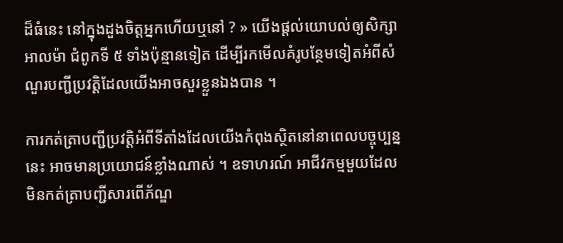ដ៏ធំនេះ នៅក្នុងដួងចិត្តអ្នកហើយឬនៅ ? » យើងផ្ដល់យោបល់ឲ្យសិក្សាអាលម៉ា ជំពូកទី ៥ ទាំងប៉ុន្មានទៀត ដើម្បីរកមើលគំរូបន្ថែមទៀតអំពីសំណួរបញ្ជីប្រវត្តិដែលយើងអាចសួរខ្លួនឯងបាន ។

ការកត់ត្រាបញ្ជីប្រវត្តិអំពីទីតាំងដែលយើងកំពុងស្ថិតនៅនាពេលបច្ចុប្បន្ននេះ អាចមានប្រយោជន៍ខ្លាំងណាស់ ។ ឧទាហរណ៍ អាជីវកម្មមួយដែលមិនកត់ត្រាបញ្ជីសារពើភ័ណ្ឌ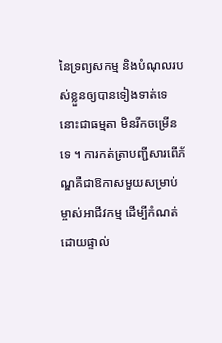នៃទ្រព្យសកម្ម និងបំណុលរបស់ខ្លួនឲ្យបានទៀងទាត់ទេ នោះជាធម្មតា មិនរីកចម្រើនទេ ។ ការកត់ត្រាបញ្ជីសារពើភ័ណ្ឌគឺជាឱកាសមួយសម្រាប់ម្ចាស់អាជីវកម្ម ដើម្បីកំណត់ដោយផ្ទាល់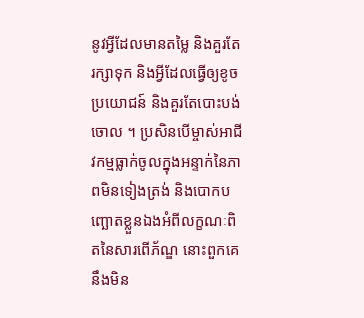នូវអ្វីដែលមានតម្លៃ និងគួរតែរក្សាទុក និងអ្វីដែលធ្វើឲ្យខូចប្រយោជន៍ និងគួរតែបោះបង់ចោល ។ ប្រសិនបើម្ចាស់អាជីវកម្មធ្លាក់ចូលក្នុងអន្ទាក់នៃភាពមិនទៀងត្រង់ និងបោកបញ្ឆោតខ្លួនឯងអំពីលក្ខណៈពិតនៃសារពើភ័ណ្ឌ នោះពួកគេនឹងមិន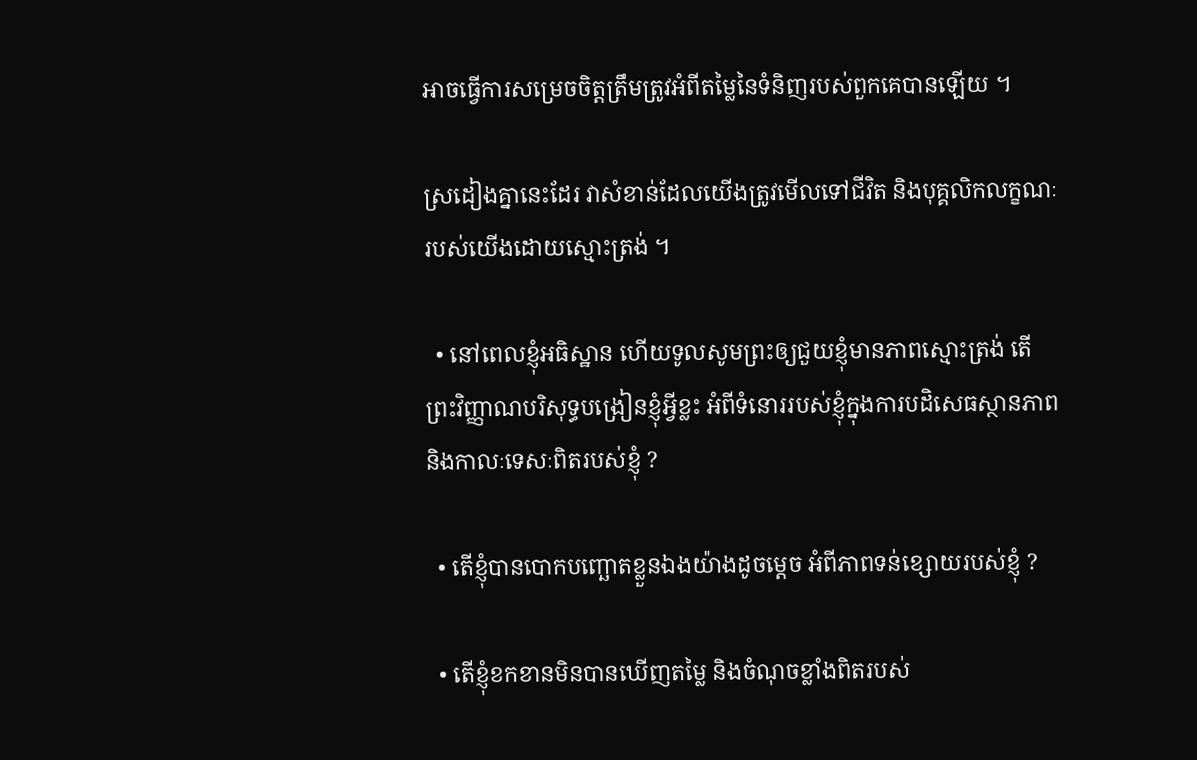អាចធ្វើការសម្រេចចិត្តត្រឹមត្រូវអំពីតម្លៃនៃទំនិញរបស់ពួកគេបានឡើយ ។

ស្រដៀងគ្នានេះដែរ វាសំខាន់ដែលយើងត្រូវមើលទៅជីវិត និងបុគ្គលិកលក្ខណៈរបស់យើងដោយស្មោះត្រង់ ។

  • នៅពេលខ្ញុំអធិស្ឋាន ហើយទូលសូមព្រះឲ្យជួយខ្ញុំមានភាពស្មោះត្រង់ តើព្រះវិញ្ញាណបរិសុទ្ធបង្រៀនខ្ញុំអ្វីខ្លះ អំពីទំនោររបស់ខ្ញុំក្នុងការបដិសេធស្ថានភាព និងកាលៈទេសៈពិតរបស់ខ្ញុំ ?

  • តើខ្ញុំបានបោកបញ្ឆោតខ្លួនឯងយ៉ាងដូចម្ដេច អំពីភាពទន់ខ្សោយរបស់ខ្ញុំ ?

  • តើខ្ញុំខកខានមិនបានឃើញតម្លៃ និងចំណុចខ្លាំងពិតរបស់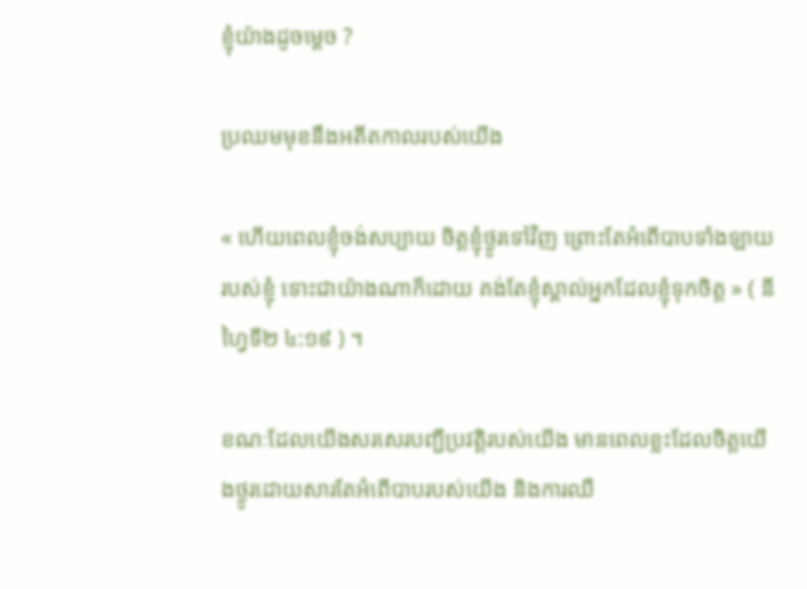ខ្ញុំយ៉ាងដូចម្ដេច ?

ប្រឈមមុខនឹងអតីតកាលរបស់យើង

« ហើយពេលខ្ញុំចង់សប្បាយ ចិត្តខ្ញុំថ្ងូរទៅវិញ ព្រោះតែអំពើបាបទាំងឡាយរបស់ខ្ញុំ ទោះជាយ៉ាងណាក៏ដោយ គង់តែខ្ញុំស្គាល់អ្នកដែលខ្ញុំទុកចិត្ត » ( នីហ្វៃទី២ ៤:១៩ ) ។

ខណៈដែលយើងសរសេរបញ្ជីប្រវត្តិរបស់យើង មានពេលខ្លះដែលចិត្តយើងថ្ងូរដោយសារតែអំពើបាបរបស់យើង និងការឈឺ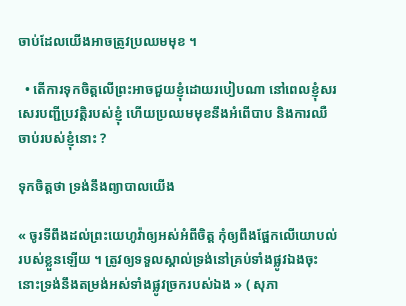ចាប់ដែលយើងអាចត្រូវប្រឈមមុខ ។

  • តើការទុកចិត្ដលើព្រះអាចជួយខ្ញុំដោយរបៀបណា នៅពេលខ្ញុំសរសេរបញ្ជីប្រវត្តិរបស់ខ្ញុំ ហើយប្រឈមមុខនឹងអំពើបាប និងការឈឺចាប់របស់ខ្ញុំនោះ ?

ទុកចិត្តថា ទ្រង់នឹងព្យាបាលយើង

« ចូរទីពឹងដល់ព្រះយេហូវ៉ាឲ្យអស់អំពីចិត្ត កុំឲ្យពឹងផ្អែកលើយោបល់របស់ខ្លួនឡើយ ។ ត្រូវឲ្យទទួលស្គាល់ទ្រង់នៅគ្រប់ទាំងផ្លូវឯងចុះ នោះទ្រង់នឹងតម្រង់អស់ទាំងផ្លូវច្រករបស់ឯង » ( សុភា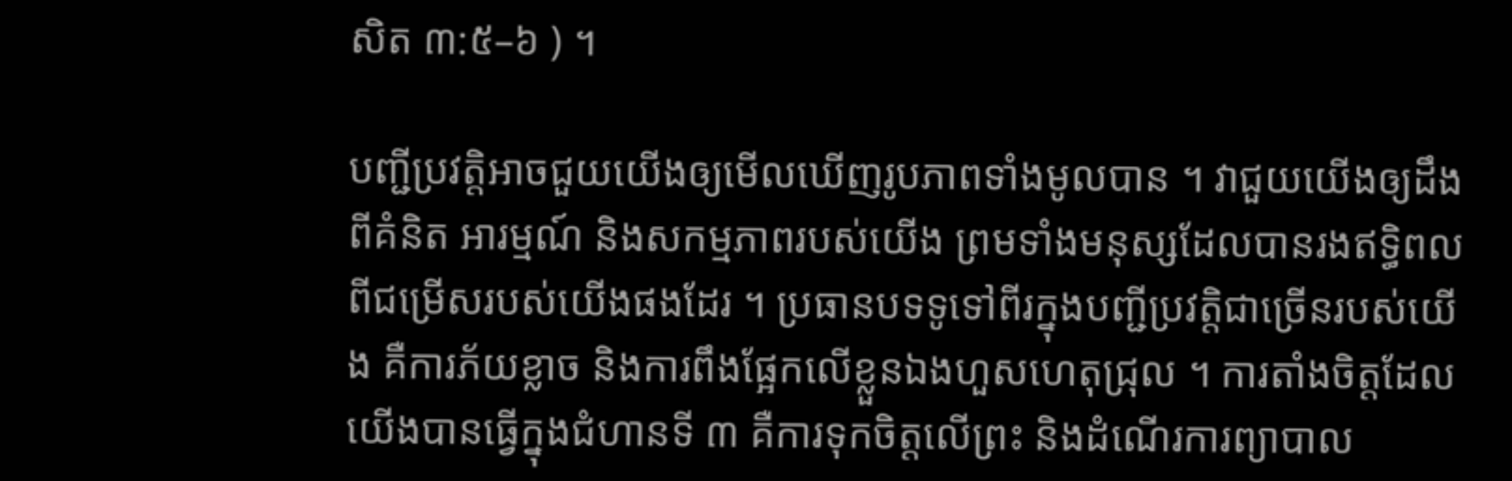សិត ៣:៥–៦ ) ។

បញ្ជីប្រវត្តិអាចជួយយើងឲ្យមើលឃើញរូបភាពទាំងមូលបាន ។ វាជួយយើងឲ្យដឹងពីគំនិត អារម្មណ៍ និងសកម្មភាពរបស់យើង ព្រមទាំងមនុស្សដែលបានរងឥទ្ធិពលពីជម្រើសរបស់យើងផងដែរ ។ ប្រធានបទទូទៅពីរក្នុងបញ្ជីប្រវត្តិជាច្រើនរបស់យើង គឺការភ័យខ្លាច និងការពឹងផ្អែកលើខ្លួនឯងហួសហេតុជ្រុល ។ ការតាំងចិត្តដែលយើងបានធ្វើក្នុងជំហានទី ៣ គឺការទុកចិត្តលើព្រះ និងដំណើរការព្យាបាល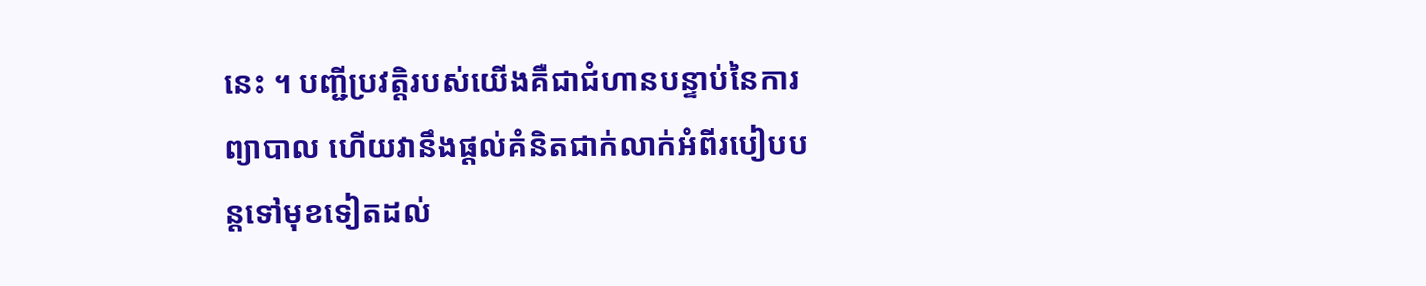នេះ ។ បញ្ជីប្រវត្តិរបស់យើងគឺជាជំហានបន្ទាប់នៃការព្យាបាល ហើយវានឹងផ្តល់គំនិតជាក់លាក់អំពីរបៀបបន្តទៅមុខទៀតដល់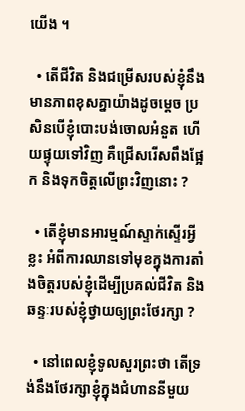យើង ។

  • តើជីវិត និងជម្រើសរបស់ខ្ញុំនឹងមានភាពខុសគ្នាយ៉ាងដូចម្ដេច ប្រសិនបើខ្ញុំបោះបង់ចោលអំនួត ហើយផ្ទុយទៅវិញ គឺជ្រើសរើសពឹងផ្អែក និងទុកចិត្តលើព្រះវិញនោះ ?

  • តើខ្ញុំមានអារម្មណ៍ស្ទាក់ស្ទើរអ្វីខ្លះ អំពីការឈានទៅមុខក្នុងការតាំងចិត្តរបស់ខ្ញុំដើម្បីប្រគល់ជីវិត និងឆន្ទៈរបស់ខ្ញុំថ្វាយឲ្យព្រះថែរក្សា ?

  • នៅពេលខ្ញុំទូលសួរព្រះថា តើទ្រង់នឹងថែរក្សាខ្ញុំក្នុងជំហាននីមួយ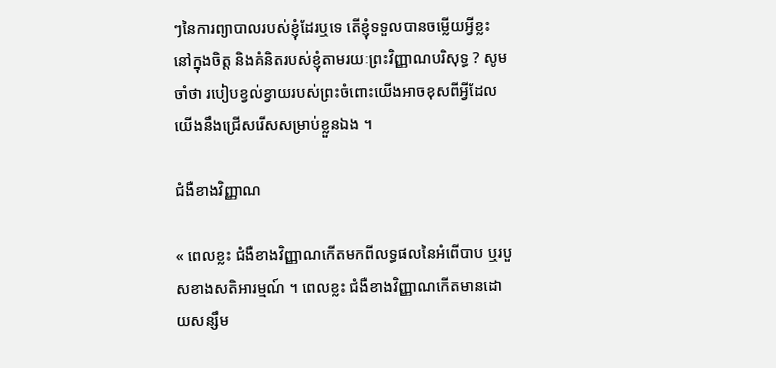ៗនៃការព្យាបាលរបស់ខ្ញុំដែរឬទេ តើខ្ញុំទទួលបានចម្លើយអ្វីខ្លះ នៅក្នុងចិត្ត និងគំនិតរបស់ខ្ញុំតាមរយៈព្រះវិញ្ញាណបរិសុទ្ធ ? សូមចាំថា របៀបខ្វល់ខ្វាយរបស់ព្រះចំពោះយើងអាចខុសពីអ្វីដែលយើងនឹងជ្រើសរើសសម្រាប់ខ្លួនឯង ។

ជំងឺខាងវិញ្ញាណ

« ពេលខ្លះ ជំងឺខាងវិញ្ញាណកើតមកពីលទ្ធផលនៃអំពើបាប ឬរបួសខាងសតិអារម្មណ៍ ។ ពេលខ្លះ ជំងឺខាងវិញ្ញាណកើតមានដោយសន្សឹម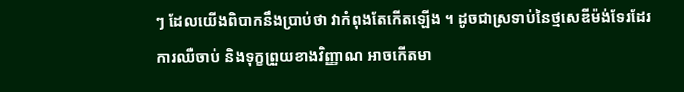ៗ ដែលយើងពិបាកនឹងប្រាប់ថា វាកំពុងតែកើតឡើង ។ ដូចជាស្រទាប់នៃថ្មសេឌីម៉ង់ទែរដែរ ការឈឺចាប់ និងទុក្ខព្រួយខាងវិញ្ញាណ អាចកើតមា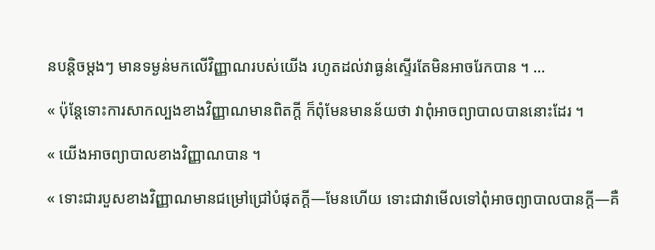នបន្ដិចម្ដងៗ មានទម្ងន់មកលើវិញ្ញាណរបស់យើង រហូតដល់វាធ្ងន់ស្ទើរតែមិនអាចរែកបាន ។ …

« ប៉ុន្តែទោះការសាកល្បងខាងវិញ្ញាណមានពិតក្ដី ក៏ពុំមែនមានន័យថា វាពុំអាចព្យាបាលបាននោះដែរ ។

« យើងអាចព្យាបាលខាងវិញ្ញាណបាន ។

« ទោះជារបួសខាងវិញ្ញាណមានជម្រៅជ្រៅបំផុតក្ដី—មែនហើយ ទោះជាវាមើលទៅពុំអាចព្យាបាលបានក្ដី—គឺ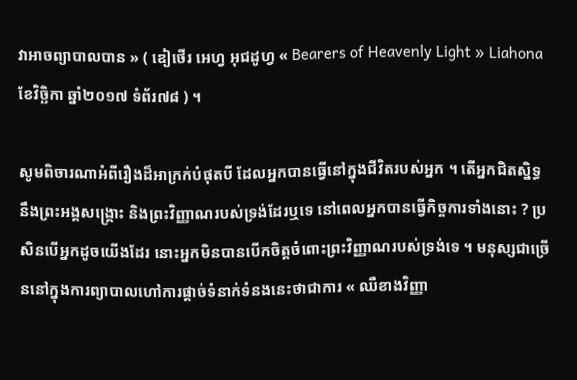វាអាចព្យាបាលបាន » ( ឌៀថើរ អេហ្វ អុជដូហ្វ « Bearers of Heavenly Light » Liahona ខែវិច្ឆិកា ឆ្នាំ២០១៧ ទំព័រ៧៨ ) ។

សូមពិចារណាអំពីរឿងដ៏អាក្រក់បំផុតបី ដែលអ្នកបានធ្វើនៅក្នុងជីវិតរបស់អ្នក ។ តើអ្នកជិតស្និទ្ធនឹងព្រះអង្គសង្រ្គោះ និងព្រះវិញ្ញាណរបស់ទ្រង់ដែរឬទេ នៅពេលអ្នកបានធ្វើកិច្ចការទាំងនោះ ? ប្រសិនបើអ្នកដូចយើងដែរ នោះអ្នកមិនបានបើកចិត្តចំពោះព្រះវិញ្ញាណរបស់ទ្រង់ទេ ។ មនុស្សជាច្រើននៅក្នុងការព្យាបាលហៅការផ្ដាច់ទំនាក់ទំនងនេះថាជាការ « ឈឺខាងវិញ្ញា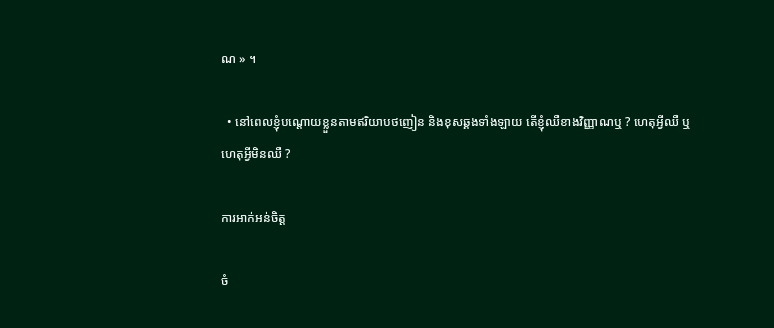ណ » ។

  • នៅពេលខ្ញុំបណ្ដោយខ្លួនតាមឥរិយាបថញៀន និងខុសឆ្គងទាំងឡាយ តើខ្ញុំឈឺខាងវិញ្ញាណឬ ? ហេតុអ្វីឈឺ ឬហេតុអ្វីមិនឈឺ ?

ការអាក់អន់ចិត្ត

ចំ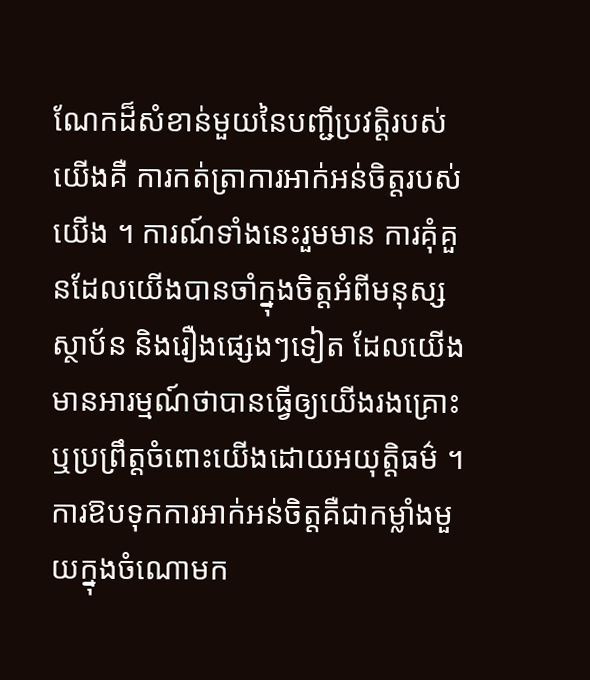ណែកដ៏សំខាន់មួយនៃបញ្ជីប្រវត្តិរបស់យើងគឺ ការកត់ត្រាការអាក់អន់ចិត្តរបស់យើង ។ ការណ៍ទាំងនេះរួមមាន ការគុំគួនដែលយើងបានចាំក្នុងចិត្តអំពីមនុស្ស ស្ថាប័ន និងរឿងផ្សេងៗទៀត ដែលយើងមានអារម្មណ៍ថាបានធ្វើឲ្យយើងរងគ្រោះ ឬប្រព្រឹត្តចំពោះយើងដោយអយុត្តិធម៌ ។ ការឱបទុកការអាក់អន់ចិត្តគឺជាកម្លាំងមួយក្នុងចំណោមក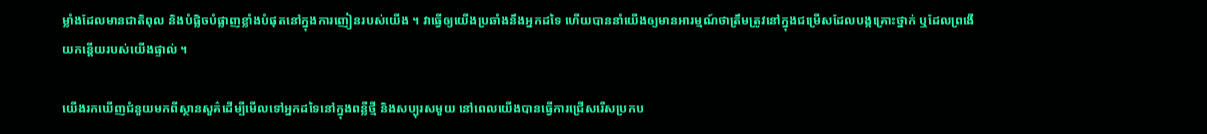ម្លាំងដែលមានជាតិពុល និងបំផ្លិចបំផ្លាញខ្លាំងបំផុតនៅក្នុងការញៀនរបស់យើង ។ វាធ្វើឲ្យយើងប្រឆាំងនឹងអ្នកដទៃ ហើយបាននាំយើងឲ្យមានអារម្មណ៍ថាត្រឹមត្រូវនៅក្នុងជម្រើសដែលបង្កគ្រោះថ្នាក់ ឬដែលព្រងើយកន្ដើយរបស់យើងផ្ទាល់ ។

យើងរកឃើញជំនួយមកពីស្ថានសួគ៌ដើម្បីមើលទៅអ្នកដទៃនៅក្នុងពន្លឺថ្មី និងសប្បុរសមួយ នៅពេលយើងបានធ្វើការជ្រើសរើសប្រកប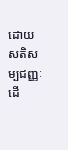ដោយសតិសម្បជញ្ញៈ ដើ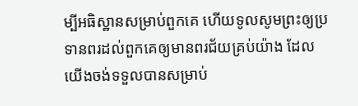ម្បីអធិស្ឋានសម្រាប់ពួកគេ ហើយទូលសូមព្រះឲ្យប្រទានពរដល់ពួកគេឲ្យមានពរជ័យគ្រប់យ៉ាង ដែលយើងចង់ទទួលបានសម្រាប់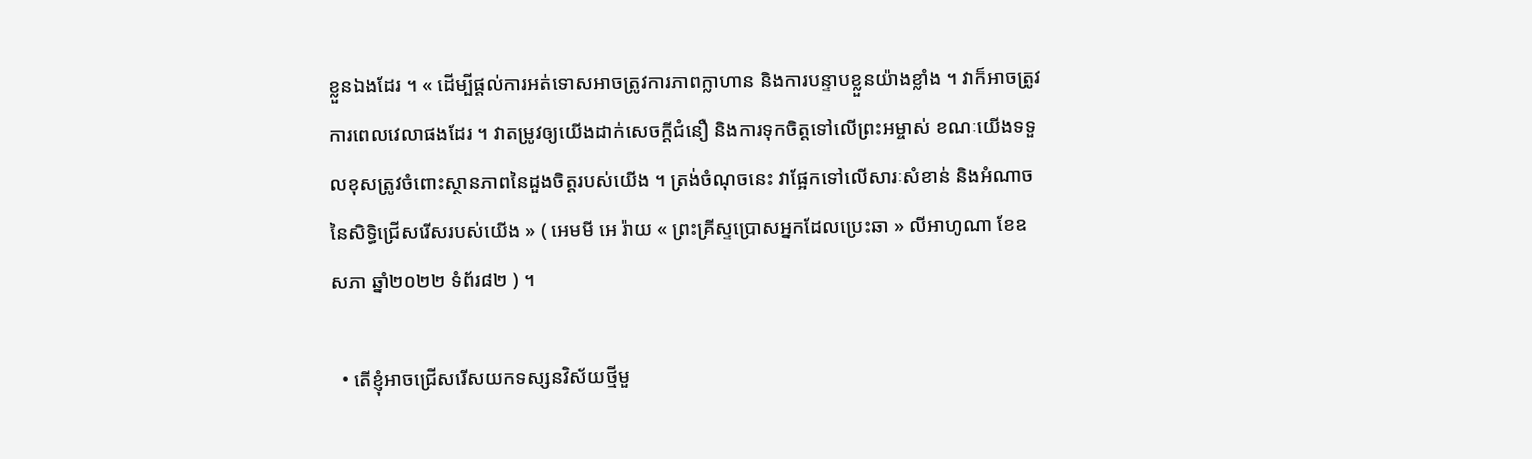ខ្លួនឯងដែរ ។ « ដើម្បីផ្ដល់ការអត់ទោសអាចត្រូវការភាពក្លាហាន និងការបន្ទាបខ្លួនយ៉ាងខ្លាំង ។ វាក៏អាចត្រូវការពេលវេលាផងដែរ ។ វាតម្រូវឲ្យយើងដាក់សេចក្ដីជំនឿ និងការទុកចិត្តទៅលើព្រះអម្ចាស់ ខណៈយើងទទួលខុសត្រូវចំពោះស្ថានភាពនៃដួងចិត្តរបស់យើង ។ ត្រង់ចំណុចនេះ វាផ្អែកទៅលើសារៈសំខាន់ និងអំណាចនៃសិទ្ធិជ្រើសរើសរបស់យើង » ( អេមមី អេ រ៉ាយ « ព្រះគ្រីស្ទប្រោសអ្នកដែលប្រេះឆា » លីអាហូណា ខែឧសភា ឆ្នាំ២០២២ ទំព័រ៨២ ) ។

  • តើខ្ញុំអាចជ្រើសរើសយកទស្សនវិស័យថ្មីមួ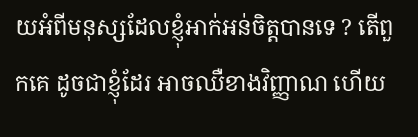យអំពីមនុស្សដែលខ្ញុំអាក់អន់ចិត្តបានទេ ? តើពួកគេ ដូចជាខ្ញុំដែរ អាចឈឺខាងវិញ្ញាណ ហើយ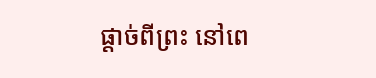ផ្តាច់ពីព្រះ នៅពេ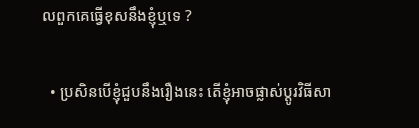លពួកគេធ្វើខុសនឹងខ្ញុំឬទេ ?

  • ប្រសិនបើខ្ញុំជួបនឹងរឿងនេះ តើខ្ញុំអាចផ្លាស់ប្ដូរវិធីសា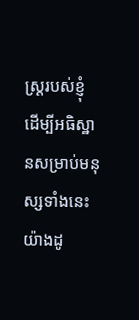ស្ត្ររបស់ខ្ញុំ ដើម្បីអធិស្ឋានសម្រាប់មនុស្សទាំងនេះយ៉ាងដូ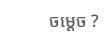ចម្ដេច ?